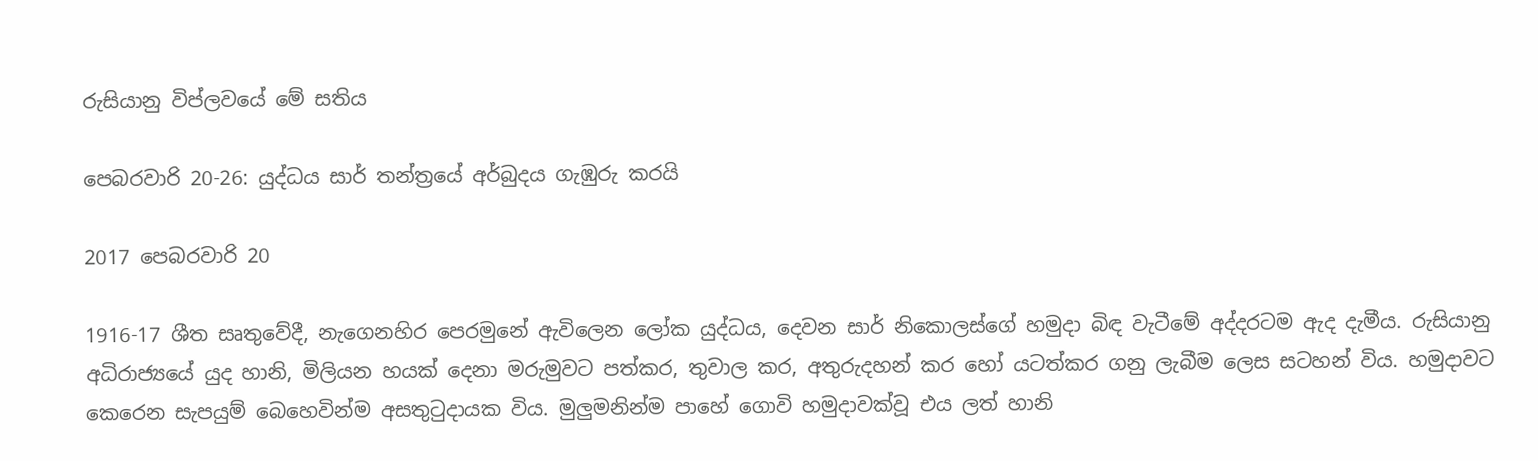රුසියානු විප්ලවයේ මේ සතිය

පෙබරවාරි 20-26: යුද්ධය සාර් තන්ත්‍රයේ අර්බුදය ගැඹුරු කරයි

2017 පෙබරවාරි 20

1916-17 ශීත සෘතුවේදී, නැගෙනහිර පෙරමුනේ ඇවිලෙන ලෝක යුද්ධය, දෙවන සාර් නිකොලස්ගේ හමුදා බිඳ වැටීමේ අද්දරටම ඇද දැමීය. රුසියානු අධිරාජ්‍යයේ යුද හානි, මිලියන හයක් දෙනා මරුමුවට පත්කර, තුවාල කර, අතුරුදහන් කර හෝ යටත්කර ගනු ලැබීම ලෙස සටහන් විය. හමුදාවට කෙරෙන සැපයුම් බෙහෙවින්ම අසතුටුදායක විය. මුලුමනින්ම පාහේ ගොවි හමුදාවක්වූ එය ලත් හානි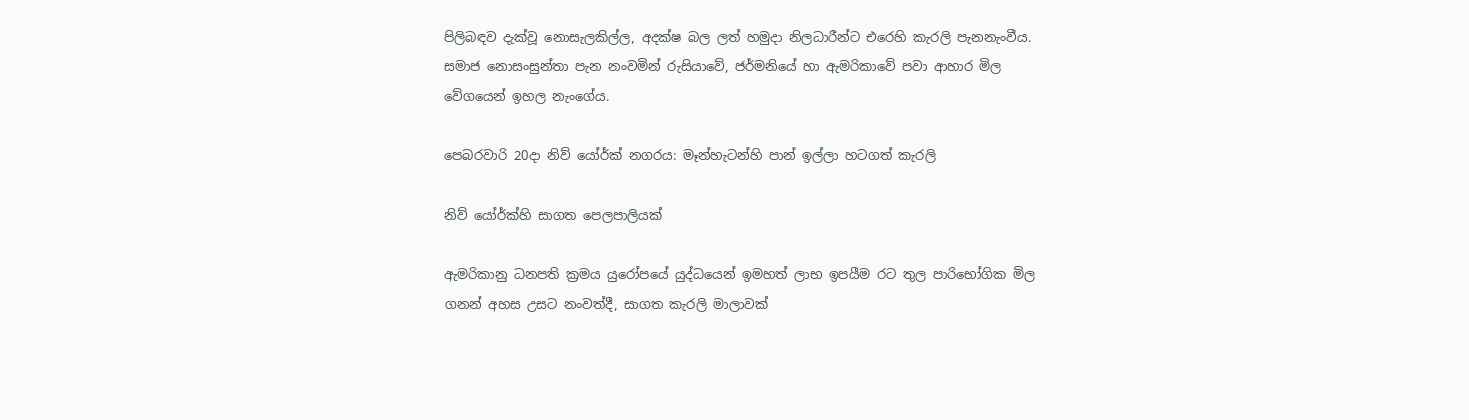පිලිබඳව දැක්වූ නොසැලකිල්ල, අදක්ෂ බල ලත් හමුදා නිලධාරීන්ට එරෙහි කැරලි පැනනැංවීය. සමාජ නොසංසුන්තා පැන නංවමින් රුසියාවේ, ජර්මනියේ හා ඇමරිකාවේ පවා ආහාර මිල වේගයෙන් ඉහල නැංගේය.

පෙබරවාරි 20දා නිව් යෝර්ක් නගරය: මෑන්හැටන්හි පාන් ඉල්ලා හටගත් කැරලි

නිව් යෝර්ක්හි සාගත පෙලපාලියක්

ඇමරිකානු ධනපති ක්‍රමය යුරෝපයේ යුද්ධයෙන් ඉමහත් ලාභ ඉපයීම රට තුල පාරිභෝගික මිල ගනන් අහස උසට නංවත්දී, සාගත කැරලි මාලාවක්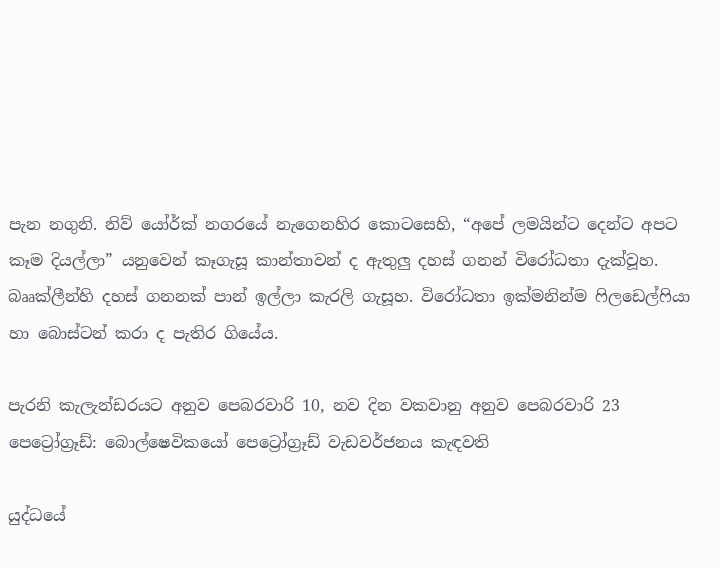පැන නගුනි. නිව් යෝර්ක් නගරයේ නැගෙනහිර කොටසෙහි, “අපේ ලමයින්ට දෙන්ට අපට කෑම දියල්ලා” යනුවෙන් කෑගැසූ කාන්තාවන් ද ඇතුලු දහස් ගනන් විරෝධතා දැක්වූහ. බෲක්ලීන්හි දහස් ගනනක් පාන් ඉල්ලා කැරලි ගැසූහ. විරෝධතා ඉක්මනින්ම ෆිලඩෙල්ෆියා හා බොස්ටන් කරා ද පැතිර ගියේය.

පැරනි කැලැන්ඩරයට අනුව පෙබරවාරි 10, නව දින වකවානු අනුව පෙබරවාරි 23 පෙට්‍රෝග්‍රෑඩ්: බොල්ෂෙවිකයෝ පෙට්‍රෝග්‍රෑඩ් වැඩවර්ජනය කැඳවති

යුද්ධයේ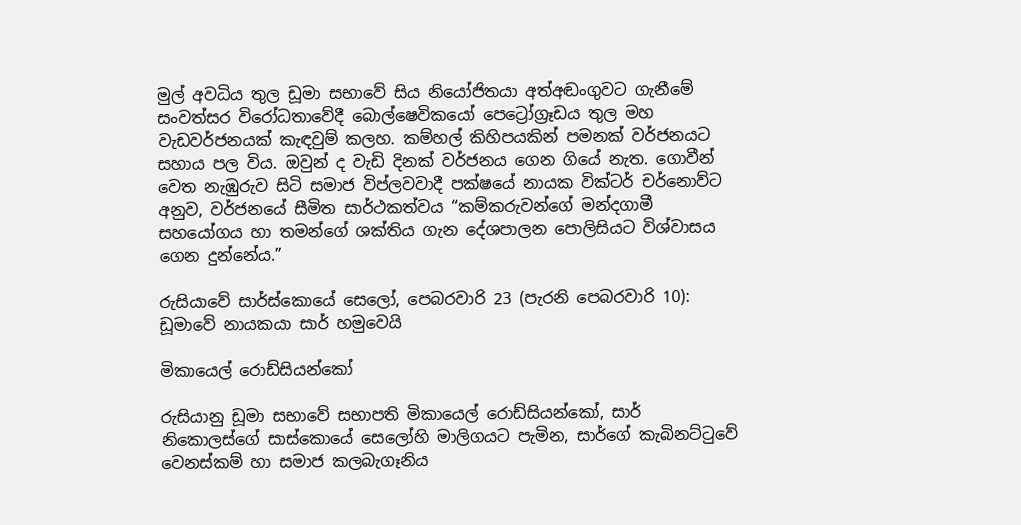මුල් අවධිය තුල ඩූමා සභාවේ සිය නියෝජිතයා අත්අඬංගුවට ගැනීමේ සංවත්සර විරෝධතාවේදී බොල්ෂෙවිකයෝ පෙට්‍රෝග්‍රෑඩය තුල මහ වැඩවර්ජනයක් කැඳවුම් කලහ. කම්හල් කිහිපයකින් පමනක් වර්ජනයට සහාය පල විය. ඔවුන් ද වැඩි දිනක් වර්ජනය ගෙන ගියේ නැත. ගොවීන් වෙත නැඹුරුව සිටි සමාජ විප්ලවවාදී පක්ෂයේ නායක වික්ටර් චර්නොව්ට අනුව, වර්ජනයේ සීමිත සාර්ථකත්වය “කම්කරුවන්ගේ මන්දගාමී සහයෝගය හා තමන්ගේ ශක්තිය ගැන දේශපාලන පොලිසියට විශ්වාසය ගෙන දුන්නේය.”

රුසියාවේ සාර්ස්කොයේ සෙලෝ, පෙබරවාරි 23 (පැරනි පෙබරවාරි 10): ඩූමාවේ නායකයා සාර් හමුවෙයි

මිකායෙල් රොඩ්සියන්කෝ

රුසියානු ඩූමා සභාවේ සභාපති මිකායෙල් රොඩ්සියන්කෝ, සාර් නිකොලස්ගේ සාස්කොයේ සෙලෝහි මාලිගයට පැමින, සාර්ගේ කැබිනට්ටුවේ වෙනස්කම් හා සමාජ කලබැගෑනිය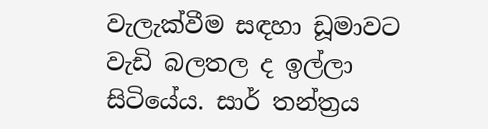වැලැක්වීම සඳහා ඩූමාවට වැඩි බලතල ද ඉල්ලා සිටියේය. සාර් තන්ත්‍රය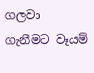ගලවා ගැනීමට වෑයම්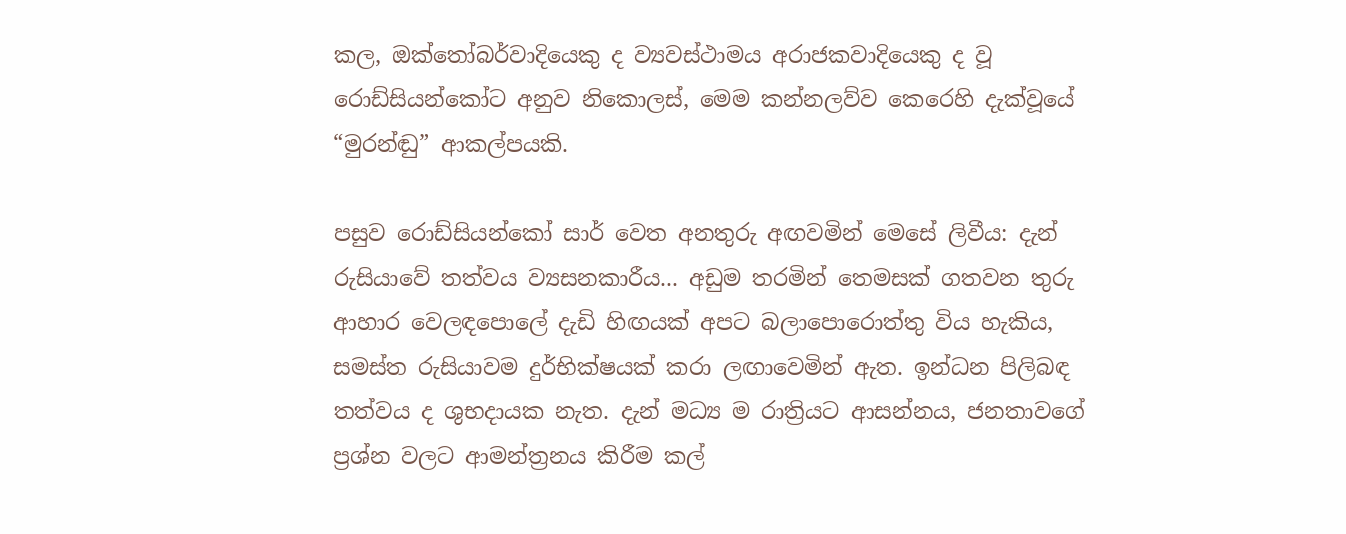කල, ඔක්තෝබර්වාදියෙකු ද ව්‍යවස්ථාමය අරාජකවාදියෙකු ද වූ රොඩ්සියන්කෝට අනුව නිකොලස්, මෙම කන්නලව්ව කෙරෙහි දැක්වූයේ “මුරන්ඬු” ආකල්පයකි.

පසුව රොඩ්සියන්කෝ සාර් වෙත අනතුරු අඟවමින් මෙසේ ලිවීය: දැන් රුසියාවේ තත්වය ව්‍යසනකාරීය... අඩුම තරමින් තෙමසක් ගතවන තුරු ආහාර වෙලඳපොලේ දැඩි හිඟයක් අපට බලාපොරොත්තු විය හැකිය, සමස්ත රුසියාවම දුර්භික්ෂයක් කරා ලඟාවෙමින් ඇත. ඉන්ධන පිලිබඳ තත්වය ද ශුභදායක නැත. දැන් මධ්‍ය ම රාත්‍රියට ආසන්නය, ජනතාවගේ ප්‍රශ්න වලට ආමන්ත්‍රනය කිරීම කල්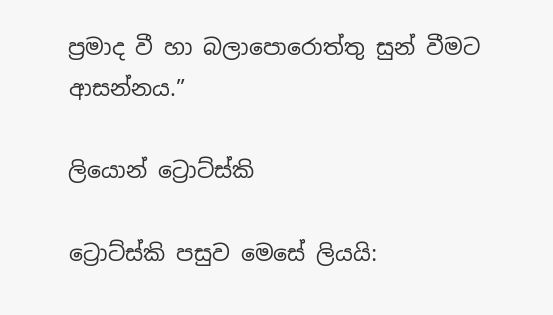ප්‍රමාද වී හා බලාපොරොත්තු සුන් වීමට ආසන්නය.”

ලියොන් ට්‍රොට්ස්කි

ට්‍රොට්ස්කි පසුව මෙසේ ලියයි: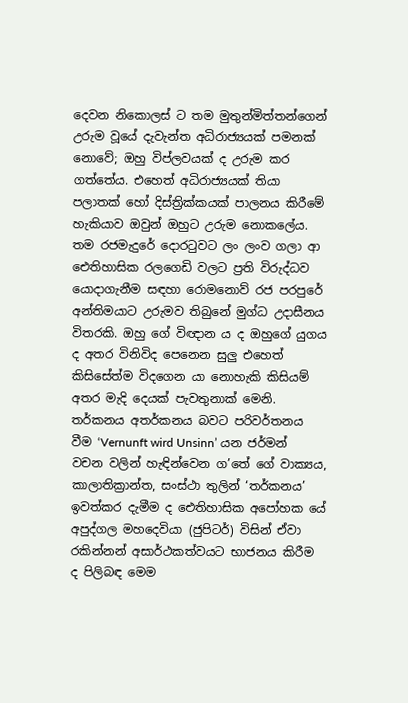දෙවන නිකොලස් ට තම මුතුන්මිත්තන්ගෙන් උරුම වූයේ දැවැන්ත අධිරාජ්‍යයක් පමනක් නොවේ; ඔහු විප්ලවයක් ද උරුම කර ගත්තේය. එහෙත් අධිරාජ්‍යයක් තියා පලාතක් හෝ දිස්ත්‍රික්කයක් පාලනය කිරීමේ හැකියාව ඔවුන් ඔහුට උරුම නොකලේය. තම රජමැදුරේ දොරටුවට ලං ලංව ගලා ආ ඓතිහාසික රලගෙඩි වලට ප්‍රති විරුද්ධව යොදාගැනීම සඳහා රොමනොව් රජ පරපුරේ අන්තිමයාට උරුමව තිබුනේ මුග්ධ උදාසීනය විතරකි. ඔහු ගේ විඥාන ය ද ඔහුගේ යුගය ද අතර විනිවිද පෙනෙන සුලු එහෙත් කිසිසේත්ම විදගෙන යා නොහැකි කිසියම් අතර මැදි දෙයක් පැවතුනාක් මෙනි. තර්කනය අතර්කනය බවට පරිවර්තනය වීම ‘Vernunft wird Unsinn’ යන ජර්මන් වචන වලින් හැඳින්වෙන ග’තේ ගේ වාක්‍යය, කාලාතික්‍රාන්ත, සංස්ථා තුලින් ‘තර්කනය’ ඉවත්කර දැමීම ද ඓතිහාසික අපෝහක යේ අපුද්ගල මහදෙවියා (ජුපිටර්) විසින් ඒවා රකින්නන් අසාර්ථකත්වයට භාජනය කිරීම ද පිලිබඳ මෙම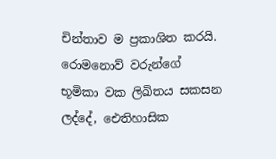චින්තාව ම ප්‍රකාශිත කරයි. රොමනොව් වරුන්ගේ භූමිකා වක ලිඛිතය සකසන ලද්දේ, ඓතිහාසික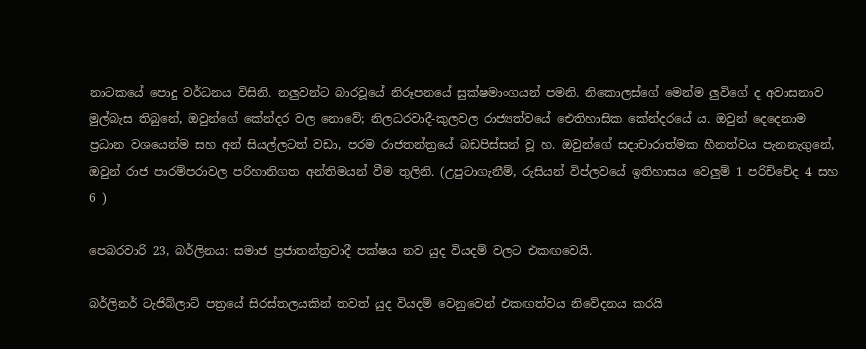නාටකයේ පොදු වර්ධනය විසිනි. නලුවන්ට බාරවූයේ නිරූපනයේ සුක්ෂමාංගයන් පමනි. නිකොලස්ගේ මෙන්ම ලුවිගේ ද අවාසනාව මුල්බැස තිබුනේ, ඔවුන්ගේ කේන්දර වල නොවේ; නිලධරවාදී-කුලවල රාජ්‍යත්වයේ ඓතිහාසික කේන්දරයේ ය. ඔවුන් දෙදෙනාම ප්‍රධාන වශයෙන්ම සහ අන් සියල්ලටත් වඩා, පරම රාජතන්ත්‍රයේ බඩපිස්සන් වූ හ. ඔවුන්ගේ සදාචාරාත්මක හීනත්වය පැනනැගුනේ, ඔවුන් රාජ පාරම්පරාවල පරිහානිගත අන්තිමයන් වීම තුලිනි. (උපුටාගැනීම්, රුසියන් විප්ලවයේ ඉතිහාසය වෙලුම් 1 පරිච්චේද 4 සහ 6 )

පෙබරවාරි 23, බර්ලිනය: සමාජ ප්‍රජාතන්ත්‍රවාදී පක්ෂය නව යුද වියදම් වලට එකඟවෙයි.

බර්ලිනර් ටැජිබ්ලාට් පත්‍රයේ සිරස්තලයකින් තවත් යුද වියදම් වෙනුවෙන් එකඟත්වය නිවේදනය කරයි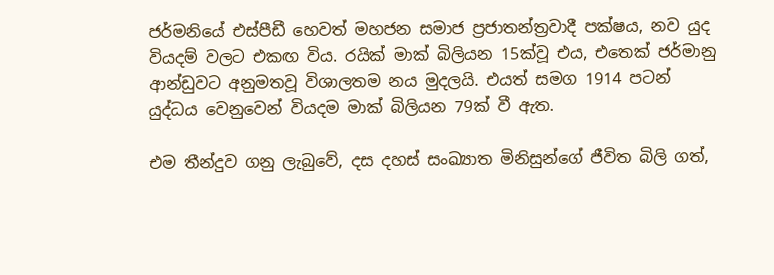ජර්මනියේ එස්පීඩී හෙවත් මහජන සමාජ ප්‍රජාතන්ත්‍රවාදී පක්ෂය, නව යුද වියදම් වලට එකඟ විය. රයික් මාක් බිලියන 15ක්වූ එය, එතෙක් ජර්මානු ආන්ඩුවට අනුමතවූ විශාලතම නය මුදලයි. එයත් සමග 1914 පටන් යුද්ධය වෙනුවෙන් වියදම මාක් බිලියන 79ක් වී ඇත.

එම තීන්දුව ගනු ලැබුවේ, දස දහස් සංඛ්‍යාත මිනිසුන්ගේ ජීවිත බිලි ගත්,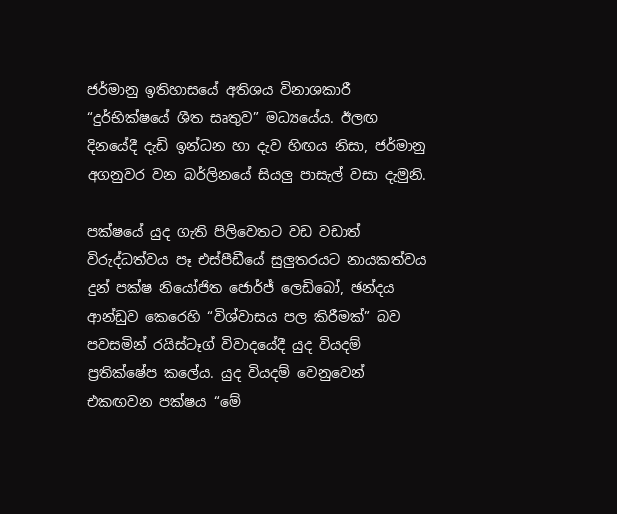ජර්මානු ඉතිහාසයේ අතිශය විනාශකාරී “දුර්භික්ෂයේ ශීත සෘතුව” මධ්‍යයේය. ඊලඟ දිනයේදී දැඩි ඉන්ධන හා දැව හිඟය නිසා, ජර්මානු අගනුවර වන බර්ලිනයේ සියලු පාසැල් වසා දැමුනි.

පක්ෂයේ යුද ගැති පිලිවෙතට වඩ වඩාත් විරුද්ධත්වය පෑ එස්පීඩීයේ සුලුතරයට නායකත්වය දුන් පක්ෂ නියෝජිත ජොර්ජ් ලෙඩිබෝ, ඡන්දය ආන්ඩුව කෙරෙහි “විශ්වාසය පල කිරීමක්” බව පවසමින් රයිස්ටෑග් විවාදයේදී යුද වියදම් ප්‍රතික්ෂේප කලේය. යුද වියදම් වෙනුවෙන් එකඟවන පක්ෂය “මේ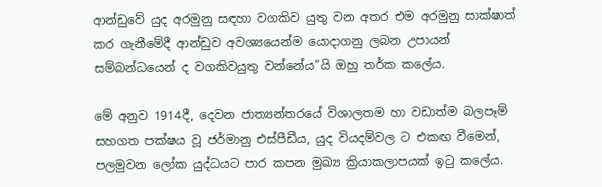ආන්ඩුවේ යුද අරමුනු සඳහා වගකිව යුතු වන අතර එම අරමුනු සාක්ෂාත් කර ගැනීමේදී ආන්ඩුව අවශ්‍යයෙන්ම යොදාගනු ලබන උපායන් සම්බන්ධයෙන් ද වගකිවයුතු වන්නේය”යි ඔහු තර්ක කලේය.

මේ අනුව 1914දී, දෙවන ජාත්‍යන්තරයේ විශාලතම හා වඩාත්ම බලපෑම් සහගත පක්ෂය වූ ජර්මානු එස්පීඩීය, යුද වියදම්වල ට එකඟ වීමෙන්, පලමුවන ලෝක යුද්ධයට පාර කපන මුඛ්‍ය ක්‍රියාකලාපයක් ඉටු කලේය.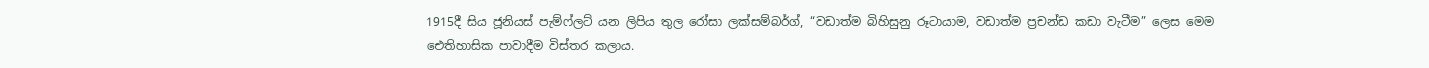1915දී සිය ජූනියස් පැම්ෆ්ලට් යන ලිපිය තුල රෝසා ලක්සම්බර්ග්, “වඩාත්ම බිහිසුනු රූටායාම, වඩාත්ම ප්‍රචන්ඩ කඩා වැටීම” ලෙස මෙම ඓතිහාසික පාවාදීම විස්තර කලාය.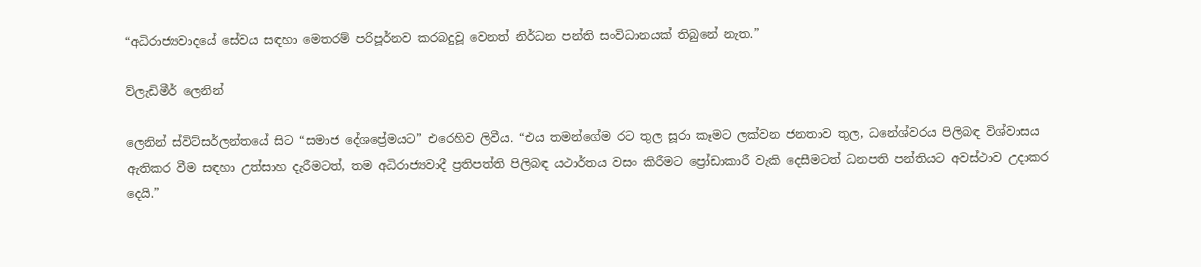“අධිරාජ්‍යවාදයේ සේවය සඳහා මෙතරම් පරිපූර්නව කරබදුවූ වෙනත් නිර්ධන පන්ති සංවිධානයක් තිබුනේ නැත.”

ව්ලැඩිමීර් ලෙනින්

ලෙනින් ස්විට්සර්ලන්තයේ සිට “සමාජ දේශප්‍රේමයට” එරෙහිව ලිවීය. “එය තමන්ගේම රට තුල සූරා කෑමට ලක්වන ජනතාව තුල, ධනේශ්වරය පිලිබඳ විශ්වාසය ඇතිකර වීම සඳහා උත්සාහ දැරීමටත්, තම අධිරාජ්‍යවාදී ප්‍රතිපත්ති පිලිබඳ යථාර්තය වසං කිරීමට ප්‍රෝඩාකාරී වැකි දෙසීමටත් ධනපති පන්තියට අවස්ථාව උදාකර දෙයි.”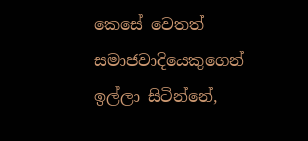කෙසේ වෙතත් සමාජවාදියෙකුගෙන් ඉල්ලා සිටින්නේ,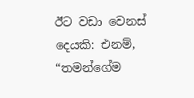ඊට වඩා වෙනස් දෙයකි: එනම්, “තමන්ගේම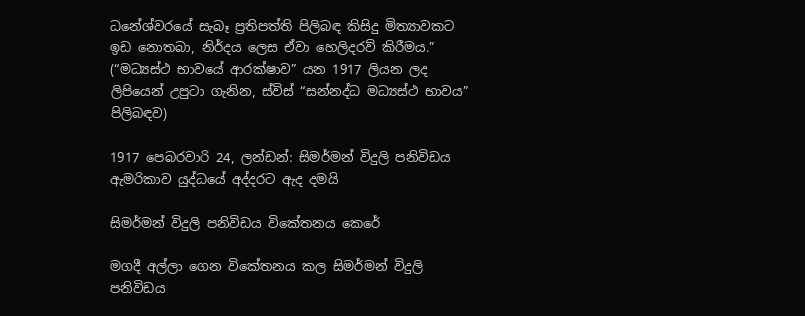ධනේශ්වරයේ සැබෑ ප්‍රතිපත්ති පිලිබඳ කිසිදු මිත්‍යාවකට ඉඩ නොතබා, නිර්දය ලෙස ඒවා හෙලිදරව් කිරීමය.” (“මධ්‍යස්ථ භාවයේ ආරක්ෂාව” යන 1917 ලියන ලද ලිපියෙන් උපුටා ගැනින, ස්විස් “සන්නද්ධ මධ්‍යස්ථ භාවය” පිලිබඳව)

1917 පෙබරවාරි 24, ලන්ඩන්: සිමර්මන් විදුලි පනිවිඩය ඇමරිකාව යුද්ධයේ අද්දරට ඇද දමයි

සිමර්මන් විදුලි පනිවිඩය විකේතනය කෙරේ

මගදී අල්ලා ගෙන විකේතනය කල සිමර්මන් විදුලි පනිවිඩය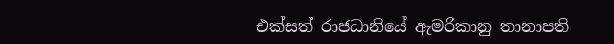එක්සත් රාජධානියේ ඇමරිකානු තානාපති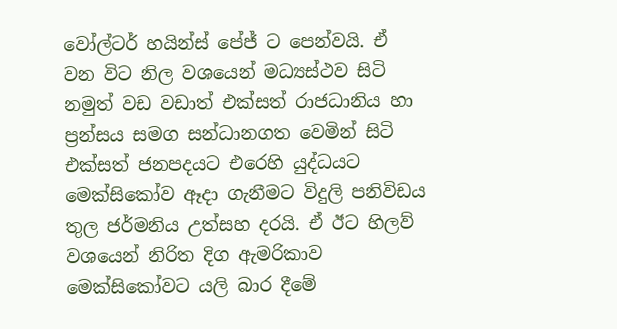වෝල්ටර් හයින්ස් පේජ් ට පෙන්වයි. ඒ වන විට නිල වශයෙන් මධ්‍යස්ථව සිටි නමුත් වඩ වඩාත් එක්සත් රාජධානිය හා ප්‍රන්සය සමග සන්ධානගත වෙමින් සිටි එක්සත් ජනපදයට එරෙහි යුද්ධයට මෙක්සිකෝව ඈදා ගැනීමට විදුලි පනිවිඩය තුල ජර්මනිය උත්සහ දරයි. ඒ ඊට හිලව් වශයෙන් නිරිත දිග ඇමරිකාව මෙක්සිකෝවට යලි බාර දීමේ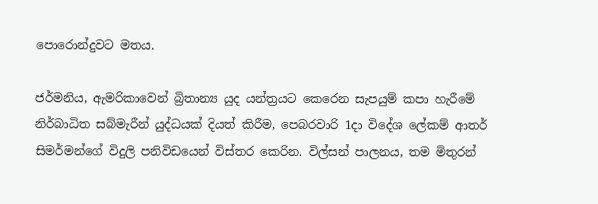පොරොන්දුවට මතය.

ජර්මනිය, ඇමරිකාවෙන් බ්‍රිතාන්‍ය යුද යන්ත්‍රයට කෙරෙන සැපයුම් කපා හැරීමේ නිර්බාධිත සබ්මැරීන් යුද්ධයක් දියත් කිරීම, පෙබරවාරි 1දා විදේශ ලේකම් ආතර් සිමර්මන්ගේ විදුලි පනිවිඩයෙන් විස්තර කෙරින. විල්සන් පාලනය, තම මිතුරන්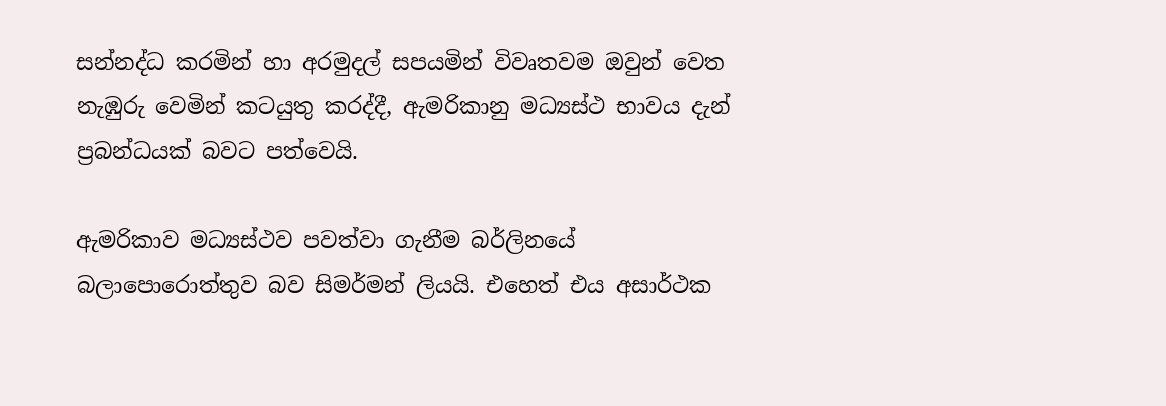සන්නද්ධ කරමින් හා අරමුදල් සපයමින් විවෘතවම ඔවුන් වෙත නැඹුරු වෙමින් කටයුතු කරද්දී, ඇමරිකානු මධ්‍යස්ථ භාවය දැන් ප්‍රබන්ධයක් බවට පත්වෙයි.

ඇමරිකාව මධ්‍යස්ථව පවත්වා ගැනීම බර්ලිනයේ බලාපොරොත්තුව බව සිමර්මන් ලියයි. එහෙත් එය අසාර්ථක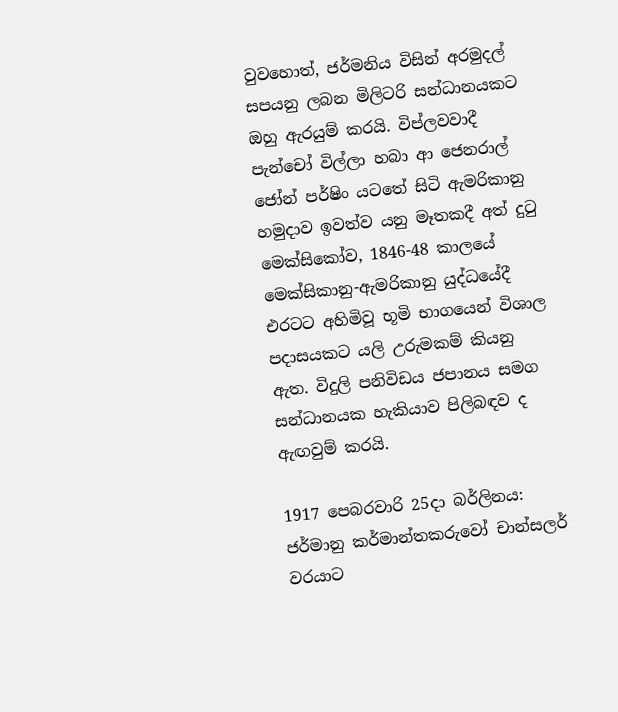වුවහොත්, ජර්මනිය විසින් අරමුදල් සපයනු ලබන මිලිටරි සන්ධානයකට ඔහු ඇරයුම් කරයි. විප්ලවවාදී පැන්චෝ විල්ලා හබා ආ ජෙනරාල් ජෝන් පර්ෂිං යටතේ සිටි ඇමරිකානු හමුදාව ඉවත්ව යනු මෑතකදී අත් දුටු මෙක්සිකෝව, 1846-48 කාලයේ මෙක්සිකානු-ඇමරිකානු යුද්ධයේදී එරටට අහිමිවූ භූමි භාගයෙන් විශාල පදාසයකට යලි උරුමකම් කියනු ඇත. විදුලි පනිවිඩය ජපානය සමග සන්ධානයක හැකියාව පිලිබඳව ද ඇඟවුම් කරයි.

1917 පෙබරවාරි 25දා බර්ලිනය: ජර්මානු කර්මාන්තකරුවෝ චාන්සලර් වරයාට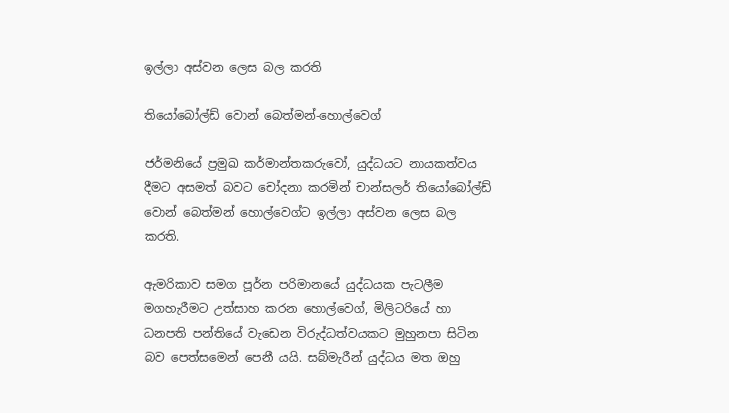ඉල්ලා අස්වන ලෙස බල කරති

තියෝබෝල්ඩ් වොන් බෙත්මන්-හොල්වෙග්

ජර්මනියේ ප්‍රමුඛ කර්මාන්තකරුවෝ, යුද්ධයට නායකත්වය දීමට අසමත් බවට චෝදනා කරමින් චාන්සලර් තියෝබෝල්ඩ් වොන් බෙත්මන් හොල්වෙග්ට ඉල්ලා අස්වන ලෙස බල කරති.

ඇමරිකාව සමග පූර්න පරිමානයේ යුද්ධයක පැටලීම මගහැරීමට උත්සාහ කරන හොල්වෙග්, මිලිටරියේ හා ධනපති පන්තියේ වැඩෙන විරුද්ධත්වයකට මුහුනපා සිටින බව පෙත්සමෙන් පෙනී යයි. සබ්මැරීන් යුද්ධය මත ඔහු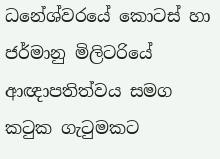ධනේශ්වරයේ කොටස් හා ජර්මානු මිලිටරියේ ආඥාපතිත්වය සමග කටුක ගැටුමකට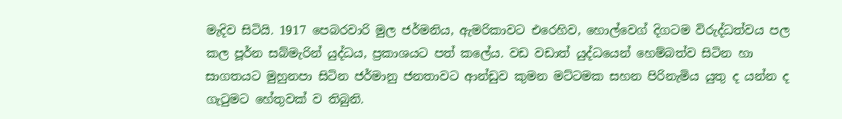මැදිව සිටියි. 1917 පෙබරවාරි මුල ජර්මනිය, ඇමරිකාවට එරෙහිව, හොල්වෙග් දිගටම විරුද්ධත්වය පල කල පූර්න සබ්මැරින් යුද්ධය, ප්‍රකාශයට පත් කලේය. වඩ වඩාත් යුද්ධයෙන් හෙම්බත්ව සිටින හා සාගතයට මුහුනපා සිටින ජර්මානු ජනතාවට ආන්ඩුව කුමන මට්ටමක සහන පිරිනැමිය යුතු ද යන්න ද ගැටුමට හේතුවක් ව තිබුනි.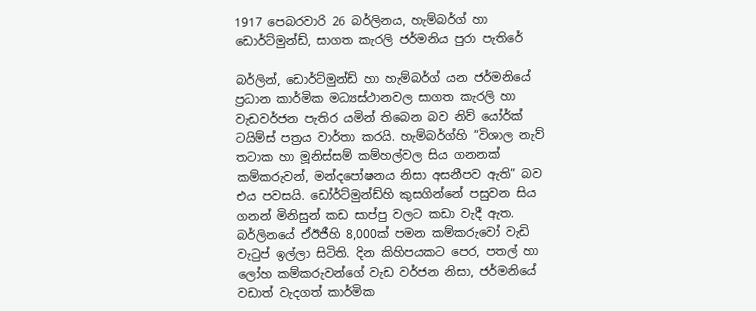1917 පෙබරවාරි 26 බර්ලිනය, හැම්බර්ග් හා ඩොර්ට්මුන්ඩ්, සාගත කැරලි ජර්මනිය පුරා පැතිරේ

බර්ලින්, ඩොර්ට්මුන්ඩ් හා හැම්බර්ග් යන ජර්මනියේ ප්‍රධාන කාර්මික මධ්‍යස්ථානවල සාගත කැරලි හා වැඩවර්ජන පැතිර යමින් තිබෙන බව නිව් යෝර්ක් ටයිම්ස් පත්‍රය වාර්තා කරයි. හැම්බර්ග්හි “විශාල නැව් තටාක හා මූනිස්සම් කම්හල්වල සිය ගනනක් කම්කරුවන්, මන්දපෝෂනය නිසා අසනීපව ඇති” බව එය පවසයි. ඩෝර්ට්මුන්ඩ්හි කුසගින්නේ පසුවන සිය ගනන් මිනිසුන් කඩ සාප්පු වලට කඩා වැදී ඇත. බර්ලිනයේ ඒඊජීහි 8,000ක් පමන කම්කරුවෝ වැඩි වැටුප් ඉල්ලා සිටිති. දින කිහිපයකට පෙර, පතල් හා ලෝහ කම්කරුවන්ගේ වැඩ වර්ජන නිසා, ජර්මනියේ වඩාත් වැදගත් කාර්මික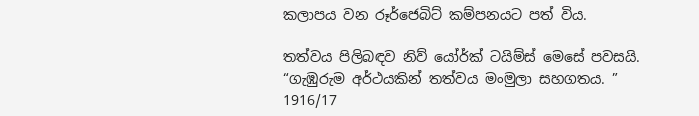කලාපය වන රූර්ජෙබිට් කම්පනයට පත් විය.

තත්වය පිලිබඳව නිව් යෝර්ක් ටයිම්ස් මෙසේ පවසයි. “ගැඹුරුම අර්ථයකින් තත්වය මංමුලා සහගතය. ” 1916/17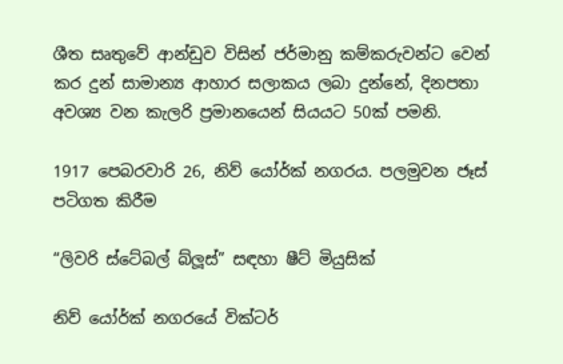ශීත සෘතුවේ ආන්ඩුව විසින් ජර්මානු කම්කරුවන්ට වෙන් කර දුන් සාමාන්‍ය ආහාර සලාකය ලබා දුන්නේ, දිනපතා අවශ්‍ය වන කැලරි ප්‍රමානයෙන් සියයට 50ක් පමනි.

1917 පෙබරවාරි 26, නිව් යෝර්ක් නගරය. පලමුවන ජෑස් පටිගත කිරීම

“ලිවරි ස්ටේබල් බ්ලූස්” සඳහා ෂීට් මියුසික්

නිව් යෝර්ක් නගරයේ වික්ටර්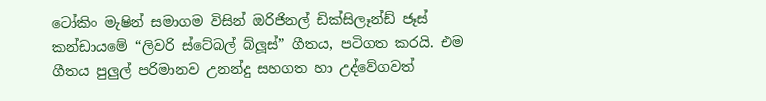ටෝකිං මැෂින් සමාගම විසින් ඔරිජිනල් ඩික්සිලෑන්ඩ් ජෑස් කන්ඩායමේ “ලිවරි ස්ටේබල් බ්ලූස්” ගීතය, පටිගත කරයි. එම ගීතය පුලුල් පරිමානව උනන්දු සහගත හා උද්වේගවත්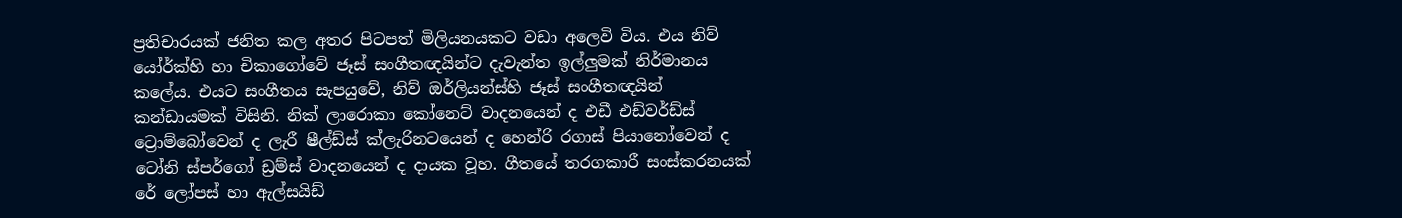ප්‍රතිචාරයක් ජනිත කල අතර පිටපත් මිලියනයකට වඩා අලෙවි විය. එය නිව් යෝර්ක්හි හා චිකාගෝවේ ජෑස් සංගීතඥයින්ට දැවැන්ත ඉල්ලුමක් නිර්මානය කලේය. එයට සංගීතය සැපයුවේ, නිව් ඔර්ලියන්ස්හි ජෑස් සංගීතඥයින් කන්ඩායමක් විසිනි. නික් ලාරොකා කෝනෙට් වාදනයෙන් ද එඩී එඩ්වර්ඩ්ස් ට්‍රොම්බෝවෙන් ද ලැරී ෂීල්ඩ්ස් ක්ලැරිනටයෙන් ද හෙන්රි රගාස් පියානෝවෙන් ද ටෝනි ස්පර්ගෝ ඩ්‍රම්ස් වාදනයෙන් ද දායක වූහ. ගීතයේ තරගකාරී සංස්කරනයක් රේ ලෝපස් හා ඇල්සයිඩ්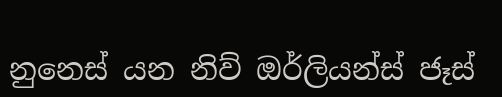නුනෙස් යන නිව් ඔර්ලියන්ස් ජෑස්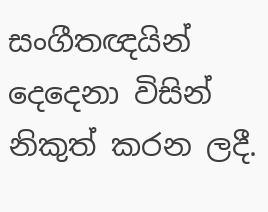සංගීතඥයින් දෙදෙනා විසින් නිකුත් කරන ලදී.